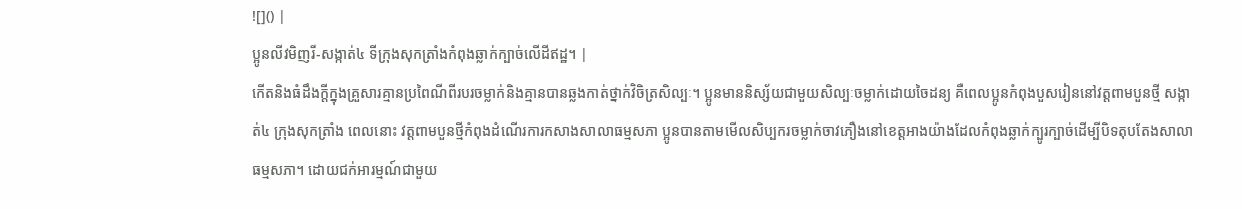![]() |
ប្អូនលីវមិញរី-សង្កាត់៤ ទីក្រុងសុកត្រាំងកំពុងឆ្លាក់ក្បាច់លើដីឥដ្ឋ។ |
កើតនិងធំដឹងក្តីក្នុងគ្រួសារគ្មានប្រពៃណីពីរបរចម្លាក់និងគ្មានបានឆ្លងកាត់ថ្នាក់វិចិត្រសិល្បៈ។ ប្អូនមាននិស្ស័យជាមួយសិល្បៈចម្លាក់ដោយចៃដន្យ គឺពេលប្អូនកំពុងបួសរៀននៅវត្តពាមបួនថ្មី សង្កាត់៤ ក្រុងសុកត្រាំង ពេលនោះ វត្តពាមបួនថ្មីកំពុងដំណើរការកសាងសាលាធម្មសភា ប្អូនបានតាមមើលសិប្បករចម្លាក់ចាវភឿងនៅខេត្តអាងយ៉ាងដែលកំពុងឆ្លាក់ក្បូរក្បាច់ដើម្បីបិទតុបតែងសាលាធម្មសភា។ ដោយជក់អារម្មណ៍ជាមួយ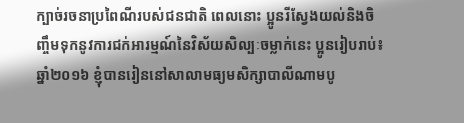ក្បាច់រចនាប្រពៃណីរបស់ជនជាតិ ពេលនោះ ប្អូនរីស្វែងយល់និងចិញ្ចឹមទុកនូវការជក់អារម្មណ៍នៃវិស័យសិល្បៈចម្លាក់នេះ ប្អូនរៀបរាប់៖ ឆ្នាំ២០១៦ ខ្ញុំបានរៀននៅសាលាមធ្យមសិក្សាបាលីណាមបូ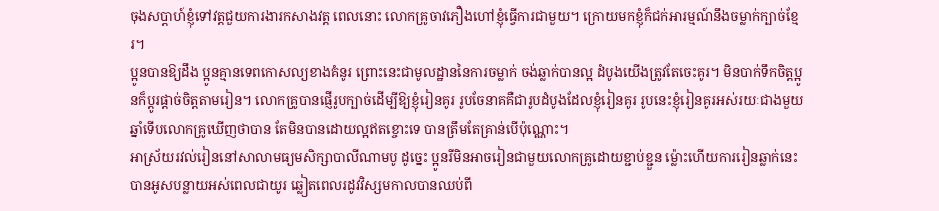ចុងសប្តាហ៍ខ្ញុំទៅវត្តជួយការងារកសាងវត្ត ពេលនោះ លោកគ្រូចាវភឿងហៅខ្ញុំធ្វើការជាមួយ។ ក្រោយមកខ្ញុំក៏ជក់អារម្មណ៍នឹងចម្លាក់ក្បាច់ខ្មែរ។
ប្អូនបានឱ្យដឹង ប្អូនគ្មានទេពកោសល្យខាងគំនូរ ព្រោះនេះជាមូលដ្ឋាននៃការចម្លាក់ ចង់ឆ្លាក់បានល្អ ដំបូងយើងត្រូវតែចេះគូរ។ មិនបាក់ទឹកចិត្តប្អូនក៏ប្តូរផ្តាច់ចិត្តតាមរៀន។ លោកគ្រូបានផ្ញើរូបក្បាច់ដើម្បីឱ្យខ្ញុំរៀនគូរ រូបចែនាគគឺជារូបដំបូងដែលខ្ញុំរៀនគូរ រូបនេះខ្ញុំរៀនគូរអស់រយៈជាងមួយឆ្នាំទើបលោកគ្រូឃើញថាបាន តែមិនបានដោយល្អឥតខ្ចោះទេ បានត្រឹមតែគ្រាន់បើប៉ុណ្ណោះ។
អាស្រ័យរវល់រៀននៅសាលាមធ្យមសិក្សាបាលីណាមបូ ដូច្នេះ ប្អូនរីមិនអាចរៀនជាមួយលោកគ្រូដោយខ្ជាប់ខ្ជួន ម្ល៉ោះហើយការរៀនឆ្លាក់នេះបានអូសបន្លាយអស់ពេលជាយូរ ឆ្លៀតពេលរដូវវិស្សមកាលបានឈប់ពី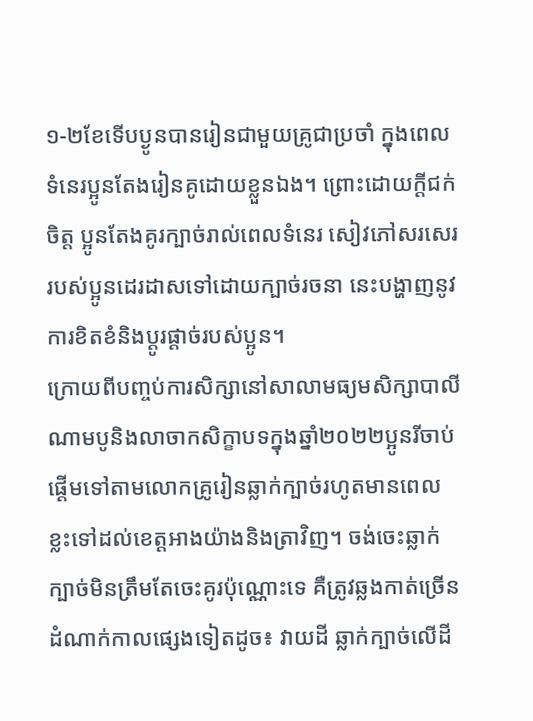១-២ខែទើបប្ងូនបានរៀនជាមួយគ្រូជាប្រចាំ ក្នុងពេលទំនេរប្អូនតែងរៀនគូដោយខ្លួនឯង។ ព្រោះដោយក្តីជក់ចិត្ត ប្អូនតែងគូរក្បាច់រាល់ពេលទំនេរ សៀវភៅសរសេររបស់ប្អូនដេរដាសទៅដោយក្បាច់រចនា នេះបង្ហាញនូវការខិតខំនិងប្តូរផ្តាច់របស់ប្អូន។
ក្រោយពីបញ្ចប់ការសិក្សានៅសាលាមធ្យមសិក្សាបាលីណាមបូនិងលាចាកសិក្ខាបទក្នុងឆ្នាំ២០២២ប្អូនរីចាប់ផ្តើមទៅតាមលោកគ្រូរៀនឆ្លាក់ក្បាច់រហូតមានពេលខ្លះទៅដល់ខេត្តអាងយ៉ាងនិងត្រាវិញ។ ចង់ចេះឆ្លាក់ក្បាច់មិនត្រឹមតែចេះគូរប៉ុណ្ណោះទេ គឺត្រូវឆ្លងកាត់ច្រើនដំណាក់កាលផ្សេងទៀតដូច៖ វាយដី ឆ្លាក់ក្បាច់លើដី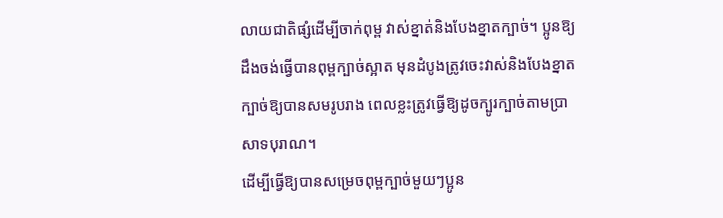លាយជាតិផ្សំដើម្បីចាក់ពុម្ព វាស់ខ្នាត់និងបែងខ្នាតក្បាច់។ ប្អូនឱ្យដឹងចង់ធ្វើបានពុម្ពក្បាច់ស្អាត មុនដំបូងត្រូវចេះវាស់និងបែងខ្នាតក្បាច់ឱ្យបានសមរូបរាង ពេលខ្លះត្រូវធ្វើឱ្យដូចក្បូរក្បាច់តាមប្រាសាទបុរាណ។
ដើម្បីធ្វើឱ្យបានសម្រេចពុម្ពក្បាច់មួយៗប្អូន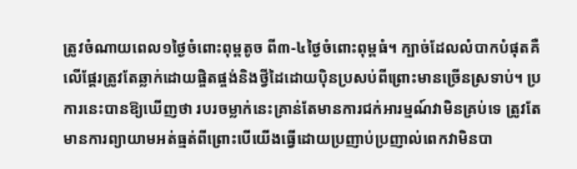ត្រូវចំណាយពេល១ថ្ងៃចំពោះពុម្ពតូច ពី៣-៤ថ្ងៃចំពោះពុម្ពធំ។ ក្បាច់ដែលលំបាកបំផុតគឺលើផ្តែរត្រូវតែឆ្លាក់ដោយផ្ចិតផ្ចង់និងថ្វីដៃដោយប៉ិនប្រសប់ពីព្រោះមានច្រើនស្រទាប់។ ប្រការនេះបានឱ្យឃើញថា របរចម្លាក់នេះគ្រាន់តែមានការជក់អារម្មណ៍វាមិនគ្រប់ទេ ត្រូវតែមានការព្យាយាមអត់ធ្មត់ពីព្រោះបើយើងធ្វើដោយប្រញាប់ប្រញាល់ពេកវាមិនបា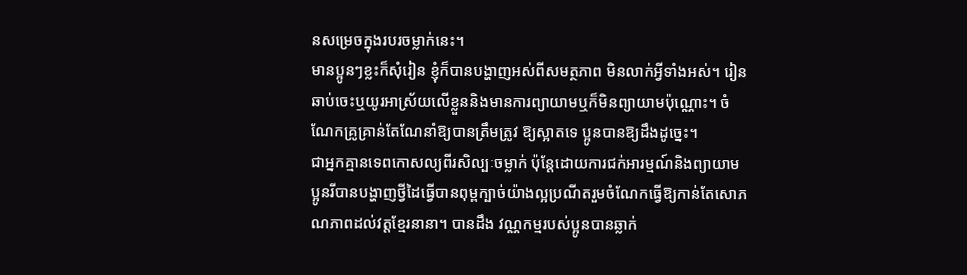នសម្រេចក្នុងរបរចម្លាក់នេះ។
មានប្អូនៗខ្លះក៏សុំរៀន ខ្ញុំក៏បានបង្ហាញអស់ពីសមត្ថភាព មិនលាក់អ្វីទាំងអស់។ រៀនឆាប់ចេះឬយូរអាស្រ័យលើខ្លួននិងមានការព្យាយាមឬក៏មិនព្យាយាមប៉ុណ្ណោះ។ ចំណែកគ្រូគ្រាន់តែណែនាំឱ្យបានត្រឹមត្រូវ ឱ្យស្អាតទេ ប្អូនបានឱ្យដឹងដូច្នេះ។
ជាអ្នកគ្មានទេពកោសល្យពីរសិល្បៈចម្លាក់ ប៉ុន្តែដោយការជក់អារម្មណ៍និងព្យាយាម ប្អូនរីបានបង្ហាញថ្វីដៃធ្វើបានពុម្ពក្បាច់យ៉ាងល្អប្រណីតរួមចំណែកធ្វើឱ្យកាន់តែសោភណភាពដល់វត្តខ្មែរនានា។ បានដឹង វណ្ណកម្មរបស់ប្អូនបានឆ្លាក់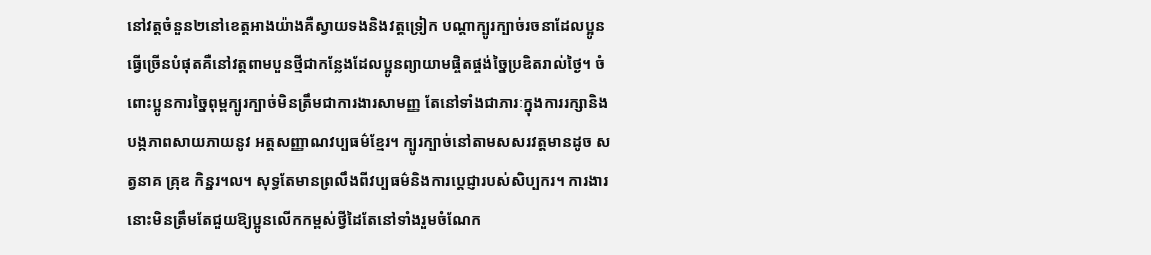នៅវត្តចំនួន២នៅខេត្តអាងយ៉ាងគឺស្វាយទងនិងវត្តទ្រៀក បណ្តាក្បូរក្បាច់រចនាដែលប្អូនធ្វើច្រើនបំផុតគឺនៅវត្តពាមបួនថ្មីជាកន្លែងដែលប្អូនព្យាយាមផ្ចិតផ្ចង់ច្នៃប្រឌិតរាល់ថ្ងៃ។ ចំពោះប្អូនការច្នៃពុម្ពក្បូរក្បាច់មិនត្រឹមជាការងារសាមញ្ញ តែនៅទាំងជាភារៈក្នុងការរក្សានិងបង្កភាពសាយភាយនូវ អត្តសញ្ញាណវប្បធម៌ខ្មែរ។ ក្បូរក្បាច់នៅតាមសសរវត្តមានដូច សត្វនាគ គ្រុឌ កិន្នរ។ល។ សុទ្ធតែមានព្រលឹងពីវប្បធម៌និងការប្តេជ្ញារបស់សិប្បករ។ ការងារនោះមិនត្រឹមតែជួយឱ្យប្អូនលើកកម្ពស់ថ្វីដៃតែនៅទាំងរួមចំណែក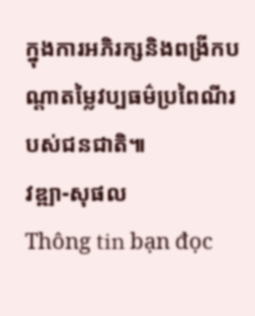ក្នុងការអភិរក្សនិងពង្រីកបណ្តាតម្លៃវប្បធម៌ប្រពៃណីរបស់ជនជាតិ៕
វឌ្ឍា-សុផល
Thông tin bạn đọc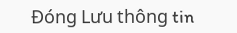Đóng Lưu thông tin